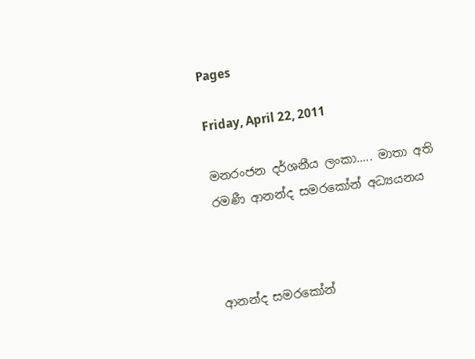Pages

Friday, April 22, 2011

මනරංජන දර්ශනීය ලංකා..... මාතා අති රමණී ආනන්ද සමරකෝන් අධ්‍යයනය



ආනන්ද සමරකෝන්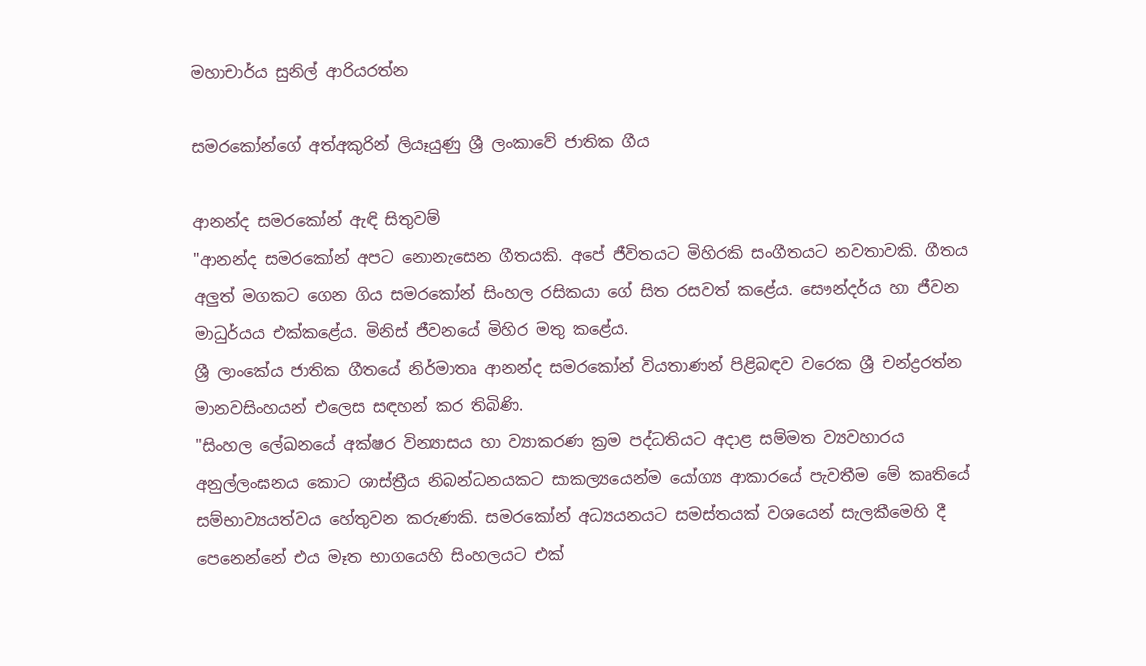මහාචාර්ය සුනිල් ආරියරත්න

සමරකෝන්ගේ අත්අකුරින් ලියෑයුණු ශ්‍රී ලංකාවේ ජාතික ගීය

ආනන්ද සමරකෝන් ඇඳි සිතුවම්
"ආනන්ද සමරකෝන් අපට නොනැසෙන ගීතයකි. අපේ ජීවිතයට මිහිරකි සංගීතයට නවතාවකි. ගීතය අලුත් මගකට ගෙන ගිය සමරකෝන් සිංහල රසිකයා ගේ සිත රසවත් කළේය. සෞන්දර්ය හා ජීවන මාධුර්යය එක්‌කළේය. මිනිස්‌ ජීවනයේ මිහිර මතු කළේය.
ශ්‍රී ලාංකේය ජාතික ගීතයේ නිර්මාතෘ ආනන්ද සමරකෝන් වියතාණන් පිළිබඳව වරෙක ශ්‍රී චන්ද්‍රරත්න මානවසිංහයන් එලෙස සඳහන් කර තිබිණි.
"සිංහල ලේඛනයේ අක්‌ෂර වින්‍යාසය හා ව්‍යාකරණ ක්‍රම පද්ධතියට අදාළ සම්මත ව්‍යවහාරය අනුල්ලංඝනය කොට ශාස්‌ත්‍රීය නිබන්ධනයකට සාකල්‍යයෙන්ම යෝග්‍ය ආකාරයේ පැවතීම මේ කෘතියේ සම්භාව්‍යයත්වය හේතුවන කරුණකි. සමරකෝන් අධ්‍යයනයට සමස්‌තයක්‌ වශයෙන් සැලකීමෙහි දී පෙනෙන්නේ එය මෑත භාගයෙහි සිංහලයට එක්‌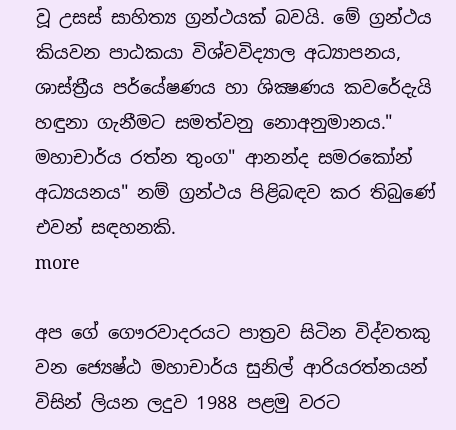වූ උසස්‌ සාහිත්‍ය ග්‍රන්ථයක්‌ බවයි. මේ ග්‍රන්ථය කියවන පාඨකයා විශ්වවිද්‍යාල අධ්‍යාපනය, ශාස්‌ත්‍රීය පර්යේෂණය හා ශික්‍ෂණය කවරේදැයි හඳුනා ගැනීමට සමත්වනු නොඅනුමානය."
මහාචාර්ය රත්න තුංග" ආනන්ද සමරකෝන් අධ්‍යයනය" නම් ග්‍රන්ථය පිළිබඳව කර තිබුණේ එවන් සඳහනකි.
more

අප ගේ ගෞරවාදරයට පාත්‍රව සිටින විද්වතකු වන ජ්‍යෙෂ්ඨ මහාචාර්ය සුනිල් ආරියරත්නයන් විසින් ලියන ලදුව 1988 පළමු වරට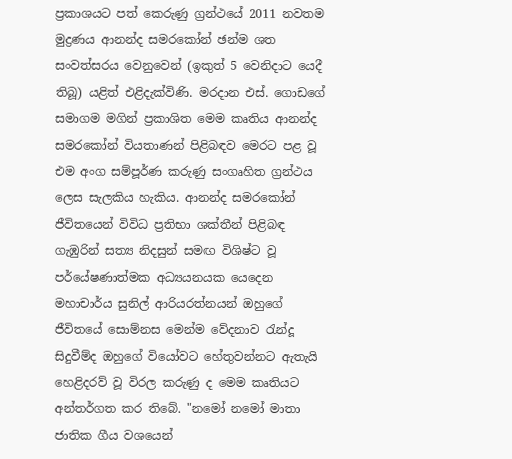ප්‍රකාශයට පත් කෙරුණු ග්‍රන්ථයේ 2011 නවතම මුද්‍රණය ආනන්ද සමරකෝන් ඡන්ම ශත සංවත්සරය වෙනුවෙන් (ඉකුත් 5 වෙනිදාට යෙදී තිබූ) යළිත් එළිදැක්‌විණි. මරදාන එස්‌. ගොඩගේ සමාගම මගින් ප්‍රකාශිත මෙම කෘතිය ආනන්ද සමරකෝන් වියතාණන් පිළිබඳව මෙරට පළ වූ එම අංග සම්පූර්ණ කරුණු සංගෘහිත ග්‍රන්ථය ලෙස සැලකිය හැකිය. ආනන්ද සමරකෝන් ජීවිතයෙන් විවිධ ප්‍රතිභා ශක්‌තීන් පිළිබඳ ගැඹුරින් සත්‍ය නිදසුන් සමඟ විශිෂ්ට වූ පර්යේෂණාත්මක අධ්‍යයනයක යෙදෙන මහාචාර්ය සුනිල් ආරියරත්නයන් ඔහුගේ ජීවිතයේ සොම්නස මෙන්ම වේදනාව රැන්දූ සිදුවීම්ද ඔහුගේ වියෝවට හේතුවන්නට ඇතැයි හෙළිදරව් වූ විරල කරුණු ද මෙම කෘතියට අන්තර්ගත කර තිබේ. "නමෝ නමෝ මාතා ජාතික ගීය වශයෙන්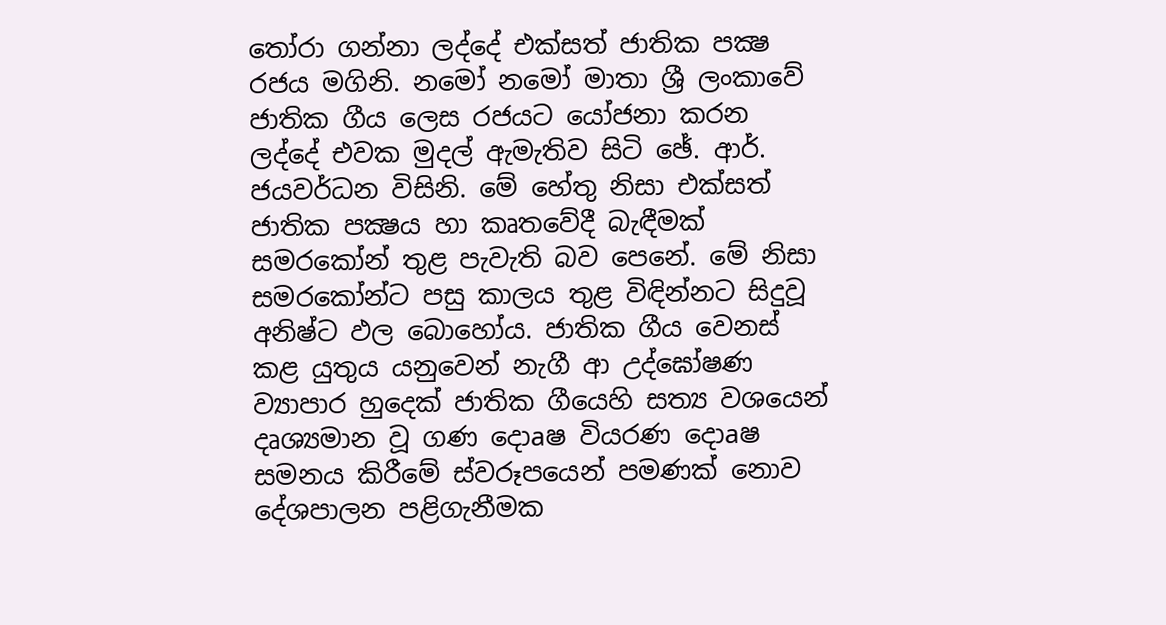තෝරා ගන්නා ලද්දේ එක්‌සත් ජාතික පක්‍ෂ රජය මගිනි. නමෝ නමෝ මාතා ශ්‍රී ලංකාවේ ජාතික ගීය ලෙස රජයට යෝජනා කරන ලද්දේ එවක මුදල් ඇමැතිව සිටි ඡේ. ආර්. ජයවර්ධන විසිනි. මේ හේතු නිසා එක්‌සත් ජාතික පක්‍ෂය හා කෘතවේදී බැඳීමක්‌ සමරකෝන් තුළ පැවැති බව පෙනේ. මේ නිසා සමරකෝන්ට පසු කාලය තුළ විඳින්නට සිදුවූ අනිෂ්ට ඵල බොහෝය. ජාතික ගීය වෙනස්‌ කළ යුතුය යනුවෙන් නැගී ආ උද්ඝෝෂණ ව්‍යාපාර හුදෙක්‌ ජාතික ගීයෙහි සත්‍ය වශයෙන් දෘශ්‍යමාන වූ ගණ දොaෂ වියරණ දොaෂ සමනය කිරීමේ ස්‌වරූපයෙන් පමණක්‌ නොව දේශපාලන පළිගැනීමක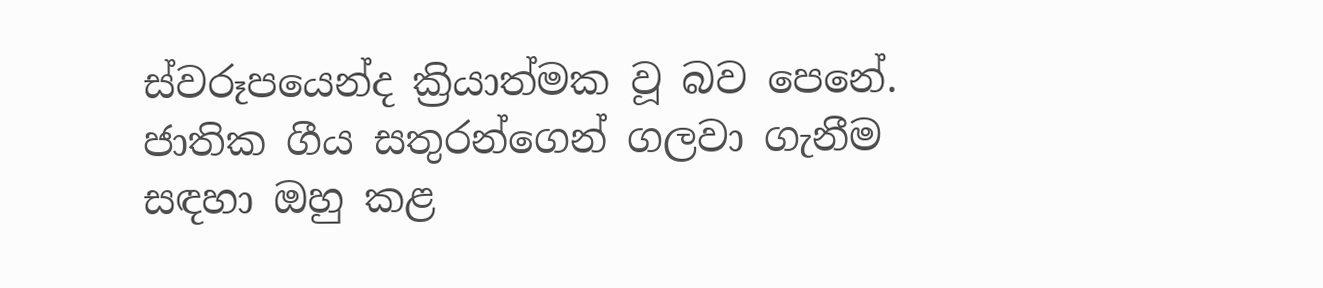ස්‌වරූපයෙන්ද ක්‍රියාත්මක වූ බව පෙනේ. ජාතික ගීය සතුරන්ගෙන් ගලවා ගැනීම සඳහා ඔහු කළ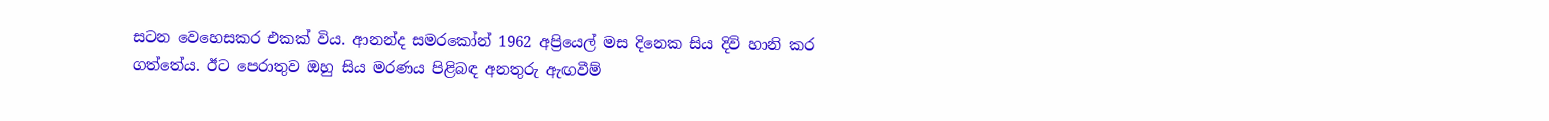සටන වෙහෙසකර එකක්‌ විය. ආනන්ද සමරකෝන් 1962 අප්‍රියෙල් මස දිනෙක සිය දිවි හානි කර ගත්තේය. ඊට පෙරාතුව ඔහු සිය මරණය පිළිබඳ අනතුරු ඇඟවීම්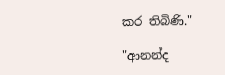කර තිබිණි."

"ආනන්ද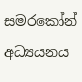සමරකෝන් අධ්‍යයනය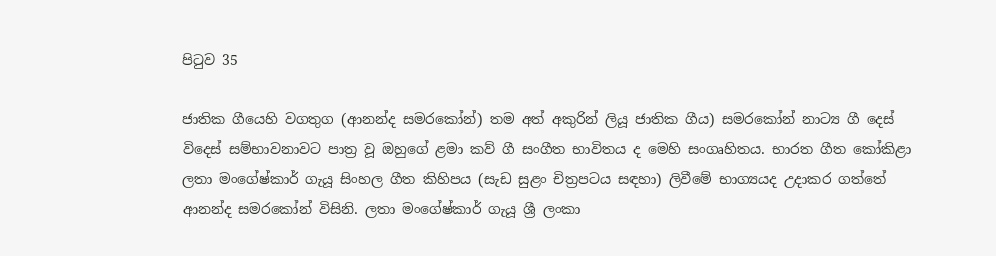පිටුව 35

ජාතික ගීයෙහි වගතුග (ආනන්ද සමරකෝන්) තම අත් අකුරින් ලියූ ජාතික ගීය) සමරකෝන් නාට්‍ය ගී දෙස්‌ විදෙස්‌ සම්භාවනාවට පාත්‍ර වූ ඔහුගේ ළමා කව් ගී සංගීත භාවිතය ද මෙහි සංගෘහිතය. භාරත ගීත කෝකිළා ලතා මංගේෂ්කාර් ගැයූ සිංහල ගීත කිහිපය (සැඩ සුළං චිත්‍රපටය සඳහා) ලිවීමේ භාග්‍යයද උදාකර ගත්තේ ආනන්ද සමරකෝන් විසිනි. ලතා මංගේෂ්කාර් ගැයූ ශ්‍රී ලංකා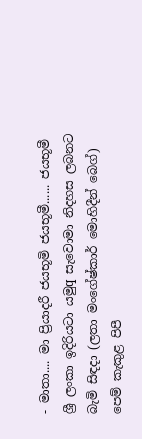- මාතා.... මා ප්‍රියාදරී ජයභූමි ජයභූමී...... ජයභූමී ශ්‍රී ලංකා ඉදිරියටා යමුq සැවොමා නිදහස ලබනට බැමි සිඳදා (ලතා මංගේෂ්කාර් මොහිදීන් බෙග්) පෙම් කැකුළ පිපී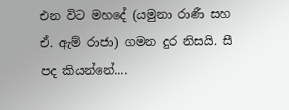එන විට මහදේ (යමුනා රාණී සහ ඒ. ඇම් රාජා) ගමන දුර නිසයි. සී පද කියන්නේ....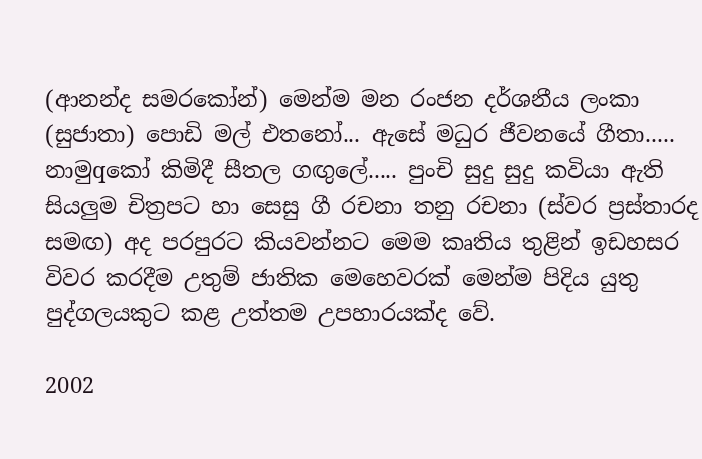(ආනන්ද සමරකෝන්) මෙන්ම මන රංජන දර්ශනීය ලංකා (සුජාතා) පොඩි මල් එතනෝ... ඇසේ මධුර ජීවනයේ ගීතා..... නාමුqකෝ කිමිදී සීතල ගඟුලේ..... පුංචි සුදු සුදු කවියා ඇති සියලුම චිත්‍රපට හා සෙසු ගී රචනා තනු රචනා (ස්‌වර ප්‍රස්‌තාරද සමඟ) අද පරපුරට කියවන්නට මෙම කෘතිය තුළින් ඉඩහසර විවර කරදීම උතුම් ජාතික මෙහෙවරක්‌ මෙන්ම පිදිය යුතු පුද්ගලයකුට කළ උත්තම උපහාරයක්‌ද වේ.

2002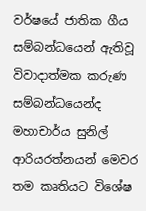වර්ෂයේ ජාතික ගීය සම්බන්ධයෙන් ඇතිවූ විවාදාත්මක කරුණ සම්බන්ධයෙන්ද මහාචාර්ය සුනිල් ආරියරත්නයන් මෙවර තම කෘතියට විශේෂ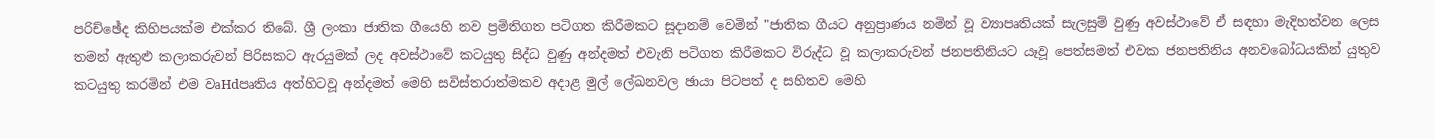පරිච්ඡේද කිහිපයක්‌ම එක්‌කර තිබේ. ශ්‍රී ලංකා ජාතික ගීයෙහි නව ප්‍රමිතිගත පටිගත කිරීමකට සූදානම් වෙමින් "ජාතික ගීයට අනුප්‍රාණය නමින් වූ ව්‍යාපෘතියක්‌ සැලසුම් වුණු අවස්‌ථාවේ ඒ සඳහා මැදිහත්වන ලෙස තමන් ඇතුළු කලාකරුවන් පිරිසකට ඇරයුමක්‌ ලද අවස්‌ථාවේ කටයුතු සිද්ධ වුණු අන්දමත් එවැනි පටිගත කිරීමකට විරුද්ධ වූ කලාකරුවන් ජනපතිනියට යෑවූ පෙත්සමත් එවක ජනපතිනිය අනවබෝධයකින් යුතුව කටයුතු කරමින් එම වෘHdපෘතිය අත්හිටවූ අන්දමත් මෙහි සවිස්‌තරාත්මකව අදාළ මුල් ලේඛනවල ඡායා පිටපත් ද සහිතව මෙහි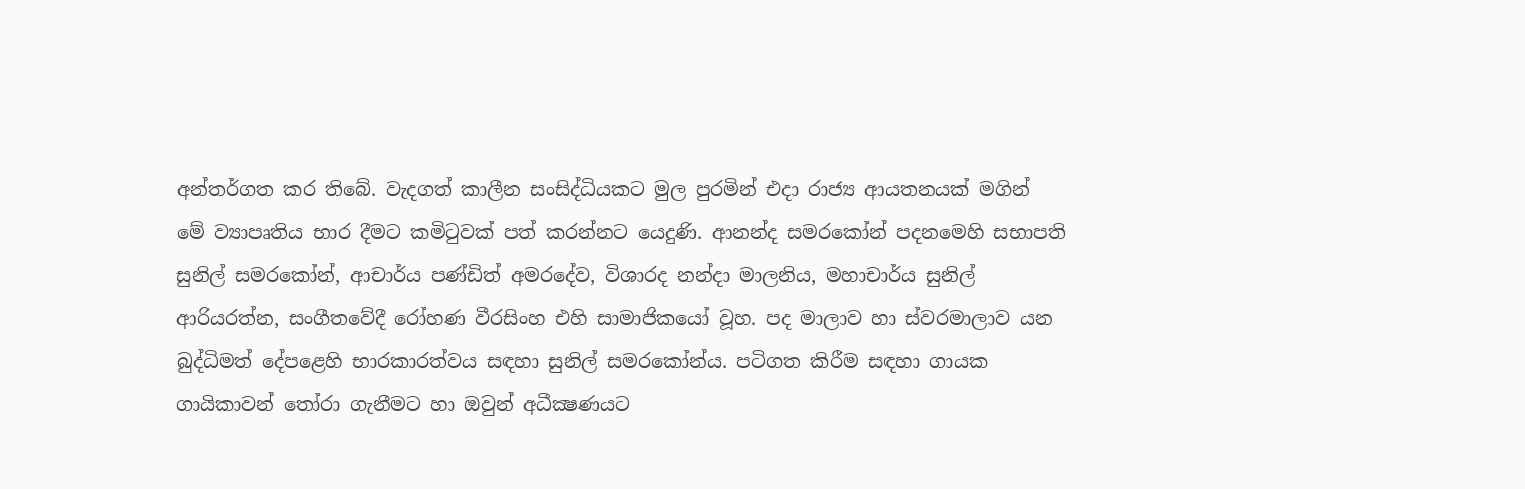අන්තර්ගත කර තිබේ. වැදගත් කාලීන සංසිද්ධියකට මුල පුරමින් එදා රාජ්‍ය ආයතනයක්‌ මගින් මේ ව්‍යාපෘතිය භාර දීමට කමිටුවක්‌ පත් කරන්නට යෙදුණි. ආනන්ද සමරකෝන් පදනමෙහි සභාපති සුනිල් සමරකෝන්, ආචාර්ය පණ්‌ඩිත් අමරදේව, විශාරද නන්දා මාලනිය, මහාචාර්ය සුනිල් ආරියරත්න, සංගීතවේදී රෝහණ වීරසිංහ එහි සාමාජිකයෝ වූහ. පද මාලාව හා ස්‌වරමාලාව යන බුද්ධිමත් දේපළෙහි භාරකාරත්වය සඳහා සුනිල් සමරකෝන්ය. පටිගත කිරීම සඳහා ගායක ගායිකාවන් තෝරා ගැනීමට හා ඔවුන් අධීක්‍ෂණයට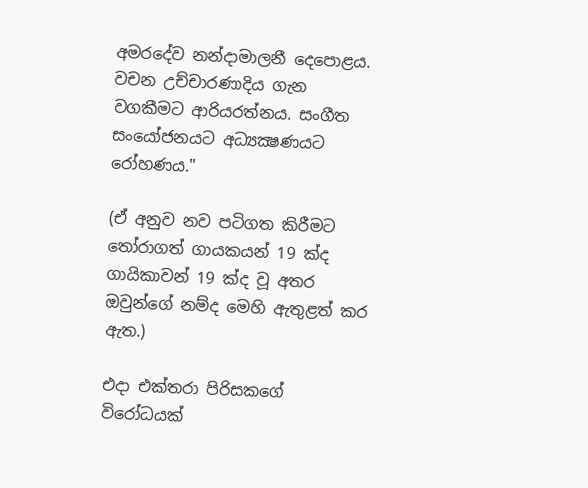අමරදේව නන්දාමාලනී දෙපොළය. වචන උච්චාරණාදිය ගැන වගකීමට ආරියරත්නය. සංගීත සංයෝජනයට අධ්‍යක්‍ෂණයට රෝහණය."

(ඒ අනුව නව පටිගත කිරීමට තෝරාගත් ගායකයන් 19 ක්‌ද ගායිකාවන් 19 ක්‌ද වූ අතර ඔවුන්ගේ නම්ද මෙහි ඇතුළත් කර ඇත.)

එදා එක්‌තරා පිරිසකගේ විරෝධයක්‌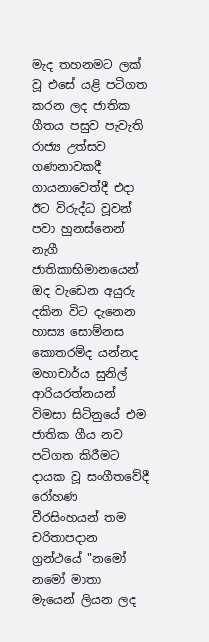මැද තහනමට ලක්‌ වූ එසේ යළි පටිගත කරන ලද ජාතික ගීතය පසුව පැවැති රාජ්‍ය උත්සව ගණනාවකදී ගායනාවෙත්දී එදා ඊට විරුද්ධ වූවන් පවා හුනස්‌නෙන් නැගී ජාතිකාභිමානයෙන් ඔද වැඩෙන අයුරු දකින විට දැනෙන හාස්‍ය සොම්නස කොතරම්ද යන්නද මහාචාර්ය සුනිල් ආරියරත්නයන් විමසා සිටිනුයේ එම ජාතික ගීය නව පටිගත කිරීමට දායක වූ සංගීතවේදී රෝහණ වීරසිංහයන් තම චරිතාපදාන ග්‍රන්ථයේ "නමෝ නමෝ මාතා මැයෙන් ලියන ලද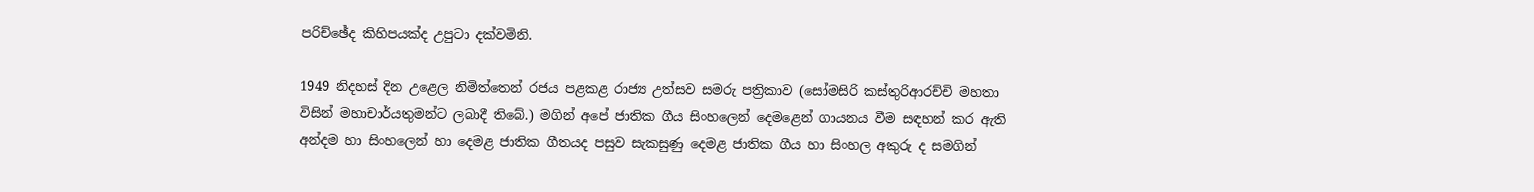පරිච්ඡේද කිහිපයක්‌ද උපුටා දක්‌වමිනි.

1949 නිදහස්‌ දින උළෙල නිමිත්තෙන් රජය පළකළ රාජ්‍ය උත්සව සමරු පත්‍රිකාව (සෝමසිරි කස්‌තුරිආරච්චි මහතා විසින් මහාචාර්යතුමන්ට ලබාදී තිබේ.) මගින් අපේ ජාතික ගීය සිංහලෙන් දෙමළෙන් ගායනය වීම සඳහන් කර ඇති අන්දම හා සිංහලෙන් හා දෙමළ ජාතික ගීතයද පසුව සැකසුණු දෙමළ ජාතික ගීය හා සිංහල අකුරු ද සමගින්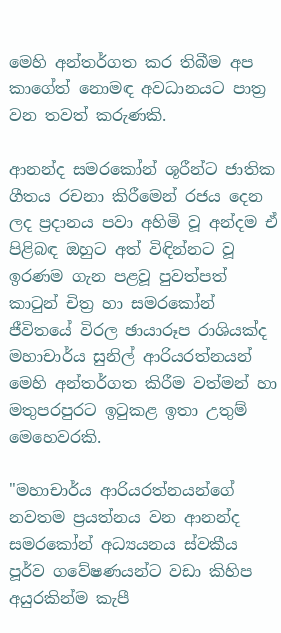මෙහි අන්තර්ගත කර තිබීම අප කාගේත් නොමඳ අවධානයට පාත්‍ර වන තවත් කරුණකි.

ආනන්ද සමරකෝන් ශූරීන්ට ජාතික ගීතය රචනා කිරීමෙන් රජය දෙන ලද ප්‍රදානය පවා අහිමි වූ අන්දම ඒ පිළිබඳ ඔහුට අත් විඳින්නට වූ ඉරණම ගැන පළවූ පුවත්පත් කාටුන් චිත්‍ර හා සමරකෝන් ජීවිතයේ විරල ඡායාරූප රාශියක්‌ද මහාචාර්ය සුනිල් ආරියරත්නයන් මෙහි අන්තර්ගත කිරීම වත්මන් හා මතුපරපුරට ඉටුකළ ඉතා උතුම් මෙහෙවරකි.

"මහාචාර්ය ආරියරත්නයන්ගේ නවතම ප්‍රයත්නය වන ආනන්ද සමරකෝන් අධ්‍යයනය ස්‌වකීය පූර්ව ගවේෂණයන්ට වඩා කිහිප අයුරකින්ම කැපී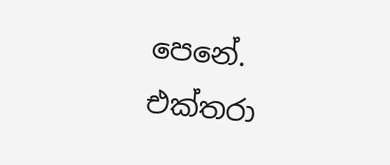පෙනේ. එක්‌තරා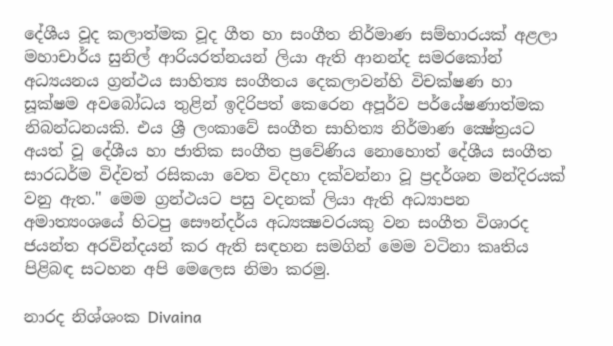දේශීය වූද කලාත්මක වූද ගීත හා සංගීත නිර්මාණ සම්භාරයක්‌ අළලා මහාචාර්ය සුනිල් ආරියරත්නයන් ලියා ඇති ආනන්ද සමරකෝන් අධ්‍යයනය ග්‍රන්ථය සාහිත්‍ය සංගීතය දෙකලාවන්හි විචක්‌ෂණ හා සූක්‌ෂම අවබෝධය තුළින් ඉදිරිපත් කෙරෙන අපූර්ව පර්යේෂණාත්මක නිබන්ධනයකි. එය ශ්‍රී ලංකාවේ සංගීත සාහිත්‍ය නිර්මාණ ක්‍ෂේත්‍රයට අයත් වූ දේශීය හා ජාතික සංගීත ප්‍රවේණිය නොහොත් දේශීය සංගීත සාරධර්ම විද්වත් රසිකයා වෙත විදහා දක්‌වන්නා වූ ප්‍රදර්ශන මන්දිරයක්‌ වනු ඇත." මෙම ග්‍රන්ථයට පසු වදනක්‌ ලියා ඇති අධ්‍යාපන අමාත්‍යංශයේ හිටපු සෞන්දර්ය අධ්‍යක්‍ෂවරයකු වන සංගීත විශාරද ජයන්ත අරවින්දයන් කර ඇති සඳහන සමගින් මෙම වටිනා කෘතිය පිළිබඳ සටහන අපි මෙලෙස නිමා කරමු.

නාරද නිශ්ශංක Divaina